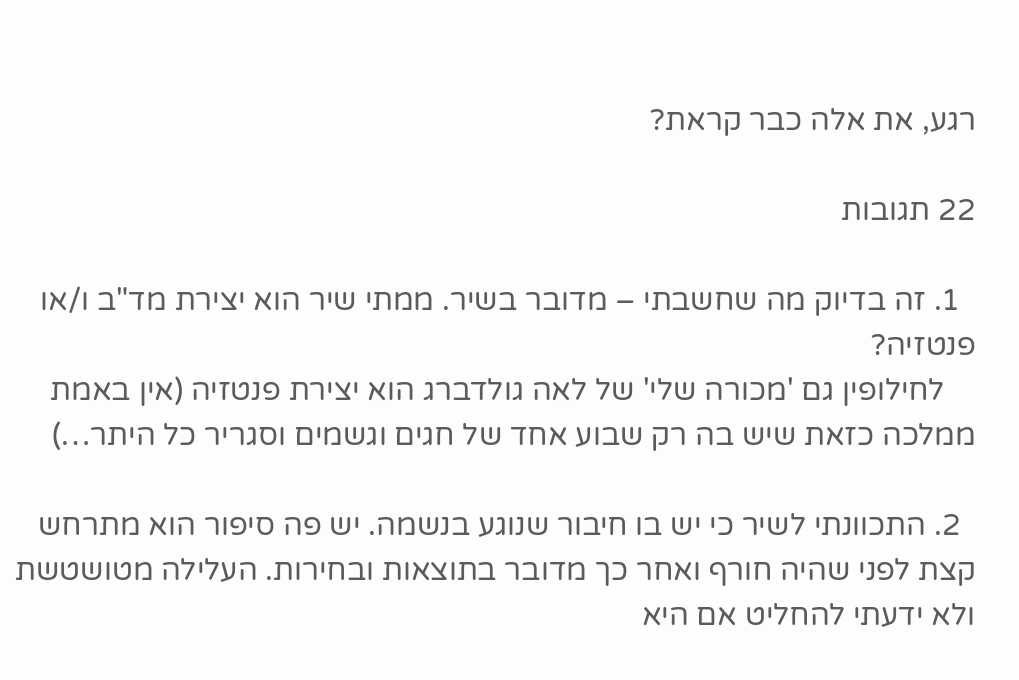רגע, את אלה כבר קראת?

22 תגובות

  1. זה בדיוק מה שחשבתי – מדובר בשיר. ממתי שיר הוא יצירת מד"ב ו/או פנטזיה?
    לחילופין גם 'מכורה שלי' של לאה גולדברג הוא יצירת פנטזיה (אין באמת ממלכה כזאת שיש בה רק שבוע אחד של חגים וגשמים וסגריר כל היתר…)

  2. התכוונתי לשיר כי יש בו חיבור שנוגע בנשמה. יש פה סיפור הוא מתרחש קצת לפני שהיה חורף ואחר כך מדובר בתוצאות ובחירות. העלילה מטושטשת ולא ידעתי להחליט אם היא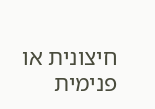חיצונית או פנימית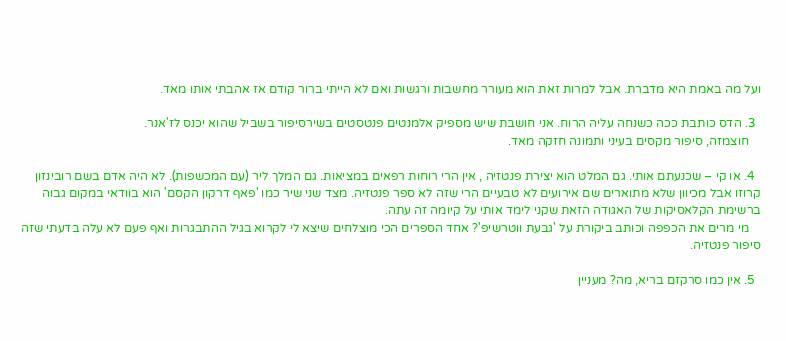ועל מה באמת היא מדברת. אבל למרות זאת הוא מעורר מחשבות ורגשות ואם לא הייתי ברור קודם אז אהבתי אותו מאד.

  3. הדס כותבת ככה כשנחה עליה הרוח. אני חושבת שיש מספיק אלמנטים פנטסטים בשירסיפור בשביל שהוא יכנס לז'אנר.
    חוצמזה, סיפור מקסים בעיני ותמונה חזקה מאד.

  4. או קי – שכנעתם אותי. גם המלט הוא יצירת פנטזיה , אין הרי רוחות רפאים במציאות. גם המלך ליר (עם המכשפות). לא היה אדם בשם רובינזון קרוזו אבל מכיוון שלא מתוארים שם אירועים לא טבעיים הרי שזה לא ספר פנטזיה. מצד שני שיר כמו 'פאף דרקון הקסם' הוא בוודאי במקום גבוה ברשימת הקלאסיקות של האגודה הזאת שקני לימד אותי על קיומה זה עתה.
    מי מרים את הכפפה וכותב ביקורת על 'גבעת ווטרשיפ'? אחד הספרים הכי מוצלחים שיצא לי לקרוא בגיל ההתבגרות ואף פעם לא עלה בדעתי שזה סיפור פנטזיה.

  5. אין כמו סרקזם בריא, מה? מעניין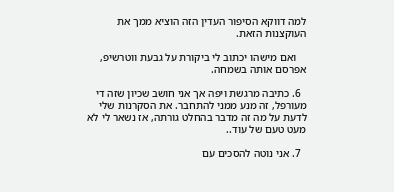למה דווקא הסיפור העדין הזה הוציא ממך את העוקצנות הזאת.

    ואם מישהו יכתוב לי ביקורת על גבעת ווטרשיפ, אפרסם אותה בשמחה.

  6. כתיבה מרגשת ויפה אך אני חושב שכיון שזה די מעורפל, זה מנע ממני להתחבר. את הסקרנות שלי לדעת על מה זה מדבר בהחלט גורתה, אז נשאר לי לא מעט טעם של עוד..

  7. אני נוטה להסכים עם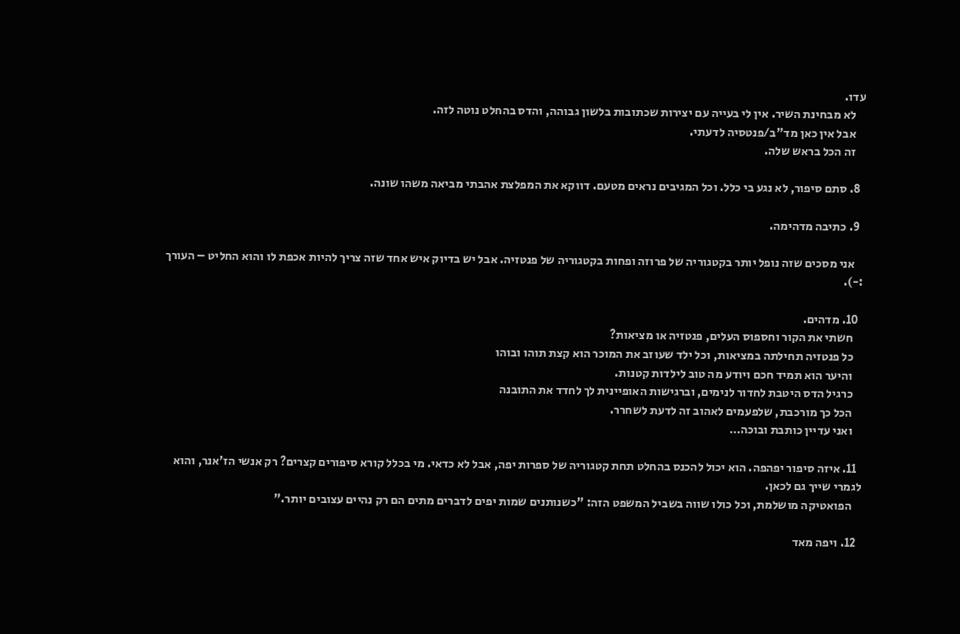עדו.
    לא מבחינת השיר. אין לי בעייה עם יצירות שכתובות בלשון גבוהה, והדס בהחלט נוטה לזה.
    אבל אין כאן מד"ב/פנטסיה לדעתי.
    זה הכל בראש שלה.

  8. סתם סיפור, לא נגע בי כלל. וכל המגיבים נראים מטעם. דווקא את המפלצת אהבתי מביאה משהו שונה.

  9. כתיבה מדהימה.

    אני מסכים שזה נופל יותר בקטגוריה של פרוזה ופחות בקטגוריה של פנטזיה. אבל יש בדיוק איש אחד שזה צריך להיות אכפת לו והוא החליט – העורך :-).

  10. מדהים.
    חשתי את הקור וחספוס העלים, פנטזיה או מציאות?
    כל פנטזיה תחילתה במציאות, וכל ילד שעוזב את המוכר הוא קצת תוהו ובוהו
    והיער הוא תמיד חכם ויודע מה טוב לילדות קטנות.
    כרגיל הדס היטבת לחדור לנימים, וברגישות האופיינית לך לחדד את התובנה
    הכל כך מורכבת, שלפעמים לאהוב זה לדעת לשחרר.
    ואני עדיין כותבת ובוכה…

  11. איזה סיפור יפהפה. הוא יכול להכנס בהחלט תחת קטגוריה של ספרות יפה, אבל לא כדאי. מי בכלל קורא סיפורים קצרים? רק אנשי הז'אנר, והוא לגמרי שייך גם לכאן.
    הפואטיקה מושלמת, וכל כולו שווה בשביל המשפט הזה: "כשנותנים שמות יפים לדברים מתים הם רק נהיים עצובים יותר."

  12. ויפה מאד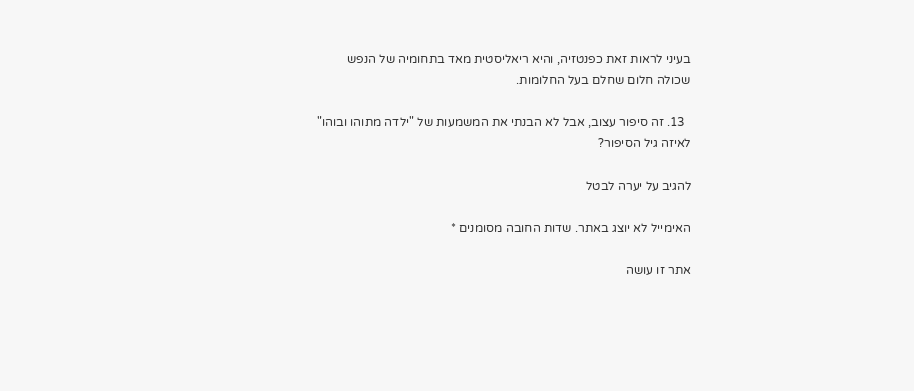בעיני לראות זאת כפנטזיה, והיא ריאליסטית מאד בתחומיה של הנפש שכולה חלום שחלם בעל החלומות.

  13. זה סיפור עצוב, אבל לא הבנתי את המשמעות של "ילדה מתוהו ובוהו" לאיזה גיל הסיפור?

להגיב על יערה לבטל

האימייל לא יוצג באתר. שדות החובה מסומנים *

אתר זו עושה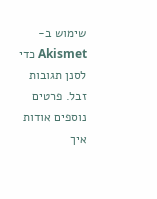שימוש ב-Akismet כדי לסנן תגובות זבל. פרטים נוספים אודות איך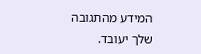המידע מהתגובה שלך יעובד.